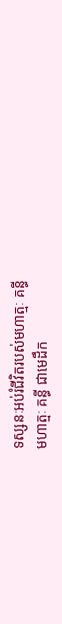ទស្សនៈអប់រំជីវិតរបស់មហាត្មៈ គន្ធី
មហាត្មៈ គន្ធី ជាមេដឹក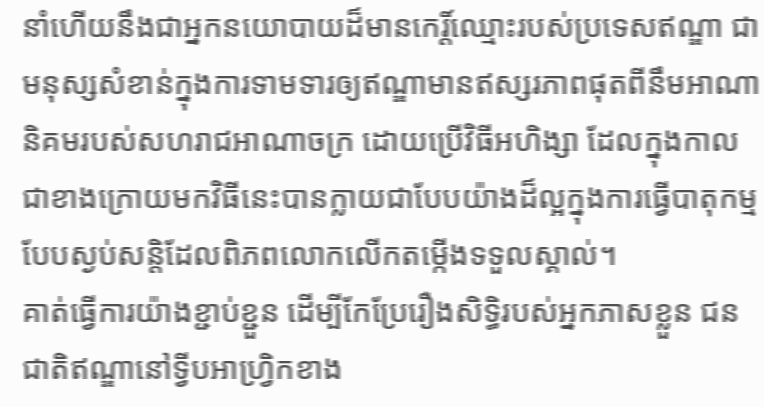នាំហើយនឹងជាអ្នកនយោបាយដ៏មានកេរិ៍្តឈ្មោះរបស់ប្រទេសឥណ្ឌា ជាមនុស្សសំខាន់ក្នុងការទាមទារឲ្យឥណ្ឌាមានឥស្សរភាពផុតពីនឹមអាណានិគមរបស់សហរាជអាណាចក្រ ដោយប្រើវិធីអហិង្សា ដែលក្នុងកាលជាខាងក្រោយមកវិធីនេះបានក្លាយជាបែបយ៉ាងដ៏ល្អក្នុងការធ្វើបាតុកម្មបែបស្ងប់សន្តិដែលពិភពលោកលើកតម្កើងទទួលស្គាល់។
គាត់ធ្វើការយ៉ាងខ្ជាប់ខ្ជួន ដើម្បីកែប្រែរឿងសិទ្ធិរបស់អ្នកភាសខ្លួន ជនជាតិឥណ្ឌានៅទ្វីបអាហ្វ្រិកខាង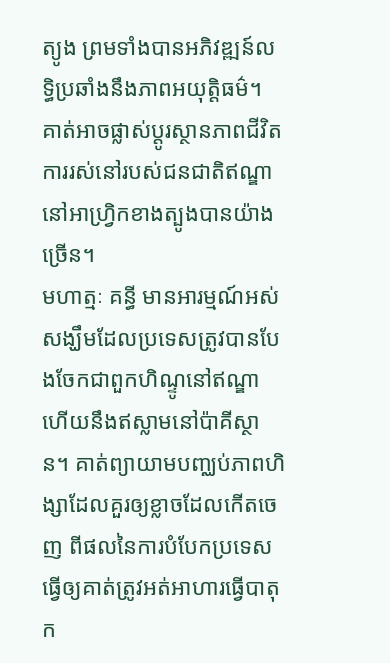ត្យូង ព្រមទាំងបានអភិវឌ្ឍន៍លទ្ធិប្រឆាំងនឹងភាពអយុត្តិធម៌។ គាត់អាចផ្លាស់ប្តូរស្ថានភាពជីវិតការរស់នៅរបស់ជនជាតិឥណ្ឌានៅអាហ្វ្រិកខាងត្បូងបានយ៉ាងច្រើន។
មហាត្មៈ គន្ធី មានអារម្មណ៍អស់សង្ឃឹមដែលប្រទេសត្រូវបានបែងចែកជាពួកហិណ្ទូនៅឥណ្ឌា ហើយនឹងឥស្លាមនៅប៉ាគីស្ថាន។ គាត់ព្យាយាមបញ្ឈប់ភាពហិង្សាដែលគួរឲ្យខ្លាចដែលកើតចេញ ពីផលនៃការបំបែកប្រទេស ធ្វើឲ្យគាត់ត្រូវអត់អាហារធ្វើបាតុក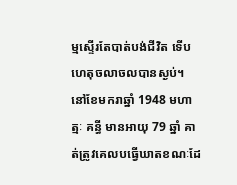ម្មស្ទើរតែបាត់បង់ជីវិត ទើបហេតុចលាចលបានស្ងប់។ នៅខែមករាឆ្នាំ 1948 មហាត្មៈ គន្ធី មានអាយុ 79 ឆ្នាំ គាត់ត្រូវគេលបធ្វើឃាតខណៈដែ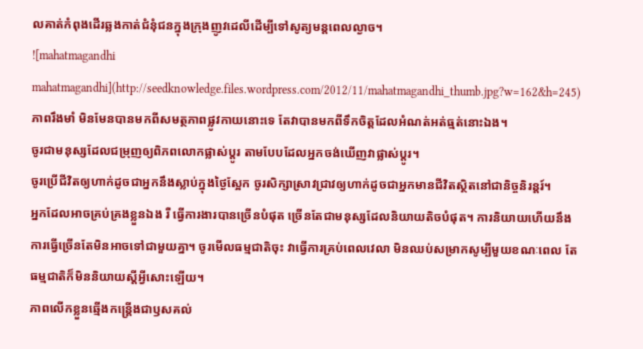លគាត់កំពុងដើរឆ្លងកាត់ជំនុំជនក្នុងក្រុងញូវដេលីដើម្បីទៅសូត្យមន្តពេលល្ងាច។
![mahatmagandhi mahatmagandhi](http://seedknowledge.files.wordpress.com/2012/11/mahatmagandhi_thumb.jpg?w=162&h=245)
ភាពរឹងមាំ មិនមែនបានមកពីសមត្ថភាពផ្លូវកាយនោះទេ តែវាបានមកពីទឹកចិត្តដែលអំណត់អត់ធ្មត់នោះឯង។
ចូរជាមនុស្សដែលជម្រុញឲ្យពិភពលោកផ្លាស់ប្តូរ តាមបែបដែលអ្នកចង់ឃើញវាផ្លាស់ប្តូរ។
ចូរប្រើជីវិតឲ្យហាក់ដូចជាអ្នកនឹងស្លាប់ក្នុងថ្ងៃស្អែក ចូរសិក្សាស្រាវជ្រាវឲ្យហាក់ដូចជាអ្នកមានជីវិតស្ថិតនៅជានិច្ចនិរន្តរ៍។
អ្នកដែលអាចគ្រប់គ្រងខ្លួនឯង រឺ ធ្វើការងារបានច្រើនបំផុត ច្រើនតែជាមនុស្សដែលនិយាយតិចបំផុត។ ការនិយាយហើយនឹងការធ្វើច្រើនតែមិនអាចទៅជាមួយគ្នា។ ចូរមើលធម្មជាតិចុះ វាធ្វើការគ្រប់ពេលវេលា មិនឈប់សម្រាកសូម្បីមួយខណៈពេល តែធម្មជាតិក៏មិននិយាយស្តីអ្វីសោះឡើយ។
ភាពលើកខ្លួនឆ្មើងកន្ត្រើងជាឫសគល់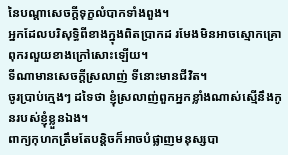នៃបណ្តាសេចក្តីទុក្ខលំបាកទាំងពួង។
អ្នកដែលបរិសុទ្ធិពីខាងក្នុងពិតប្រាកដ រមែងមិនអាចស្មោកគ្រោពុករលួយខាងក្រៅសោះឡើយ។
ទីណាមានសេចក្តីស្រលាញ់ ទីនោះមានជីវិត។
ចូរប្រាប់ក្មេងៗ ដទៃថា ខ្ញុំស្រលាញ់ពួកអ្នកខ្លាំងណាស់ស្មើនឹងកូនរបស់ខ្ញុំខ្លួនឯង។
ពាក្យកុហកត្រឹមតែបន្តិចក៏អាចបំផ្លាញមនុស្សបា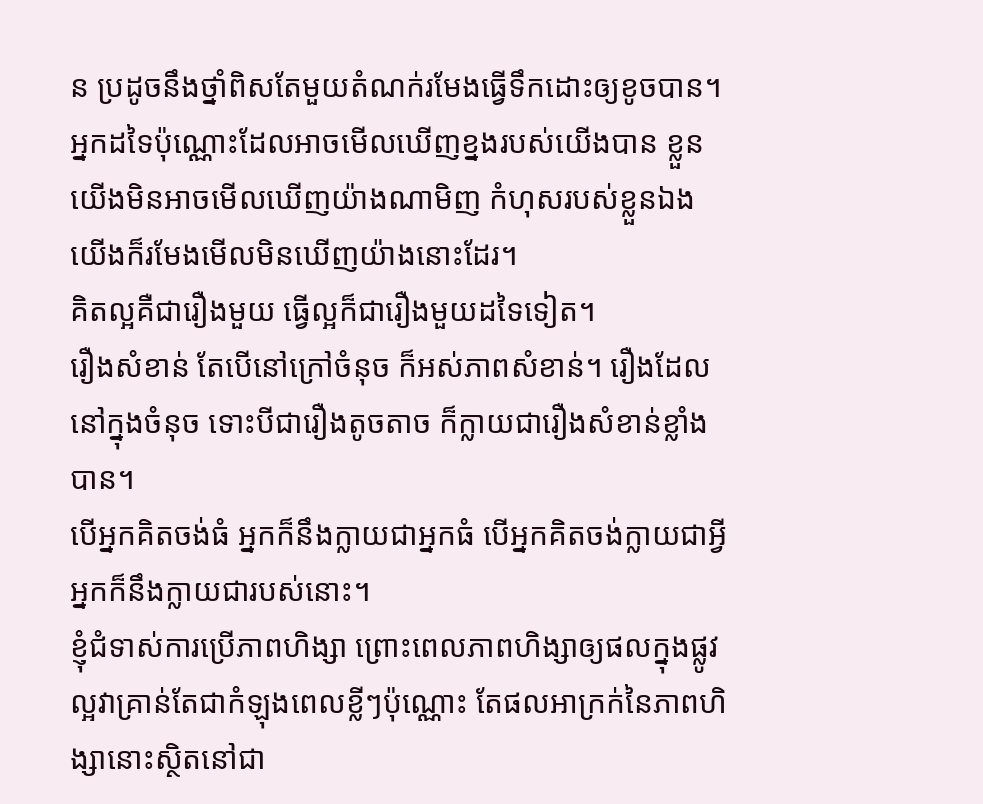ន ប្រដូចនឹងថ្នាំពិសតែមួយតំណក់រមែងធ្វើទឹកដោះឲ្យខូចបាន។
អ្នកដទៃប៉ុណ្ណោះដែលអាចមើលឃើញខ្នងរបស់យើងបាន ខ្លួនយើងមិនអាចមើលឃើញយ៉ាងណាមិញ កំហុសរបស់ខ្លួនឯង យើងក៏រមែងមើលមិនឃើញយ៉ាងនោះដែរ។
គិតល្អគឺជារឿងមួយ ធ្វើល្អក៏ជារឿងមួយដទៃទៀត។
រឿងសំខាន់ តែបើនៅក្រៅចំនុច ក៏អស់ភាពសំខាន់។ រឿងដែលនៅក្នុងចំនុច ទោះបីជារឿងតូចតាច ក៏ក្លាយជារឿងសំខាន់ខ្លាំងបាន។
បើអ្នកគិតចង់ធំ អ្នកក៏នឹងក្លាយជាអ្នកធំ បើអ្នកគិតចង់ក្លាយជាអ្វី អ្នកក៏នឹងក្លាយជារបស់នោះ។
ខ្ញុំជំទាស់ការប្រើភាពហិង្សា ព្រោះពេលភាពហិង្សាឲ្យផលក្នុងផ្លូវល្អវាគ្រាន់តែជាកំឡុងពេលខ្លីៗប៉ុណ្ណោះ តែផលអាក្រក់នៃភាពហិង្សានោះស្ថិតនៅជា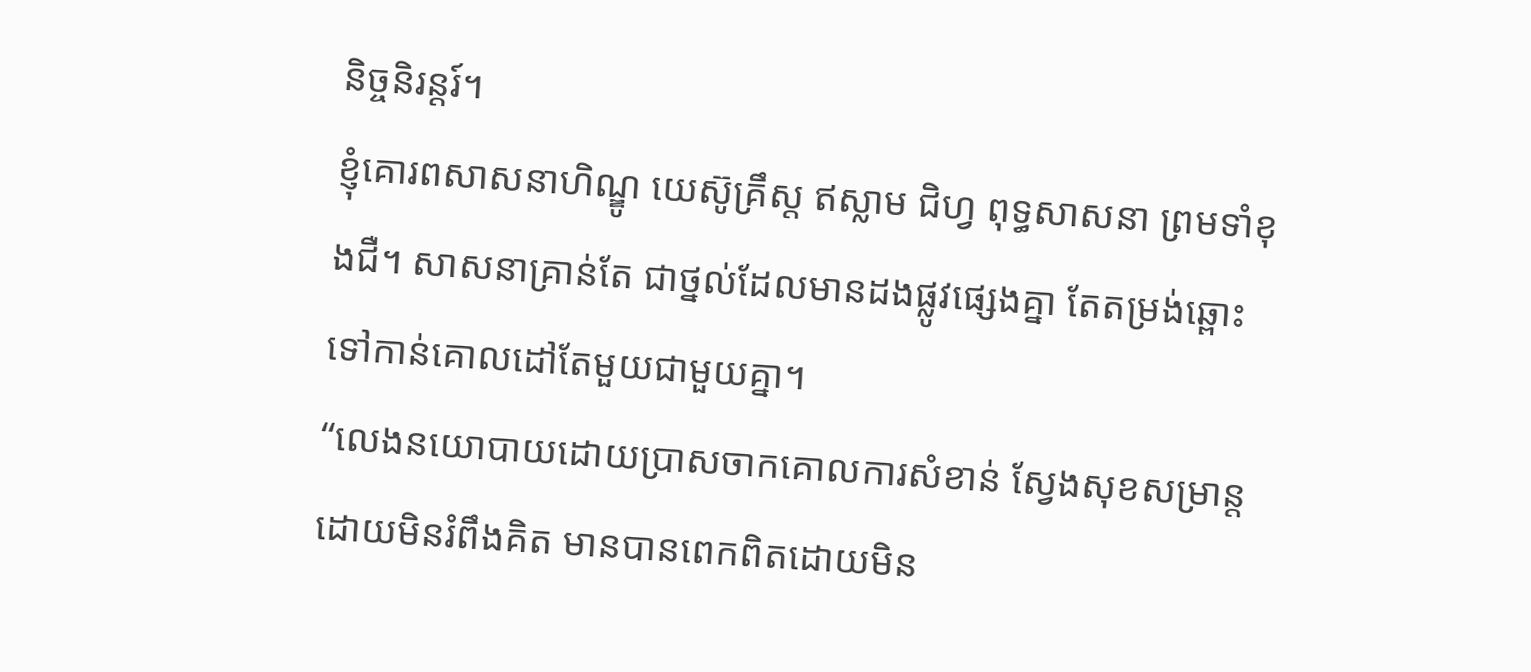និច្ចនិរន្តរ៍។
ខ្ញុំគោរពសាសនាហិណ្ឌូ យេស៊ូគ្រឹស្ត ឥស្លាម ជិហ្វ ពុទ្ធសាសនា ព្រមទាំខុងជឺ។ សាសនាគ្រាន់តែ ជាថ្នល់ដែលមានដងផ្លូវផ្សេងគ្នា តែតម្រង់ឆ្ពោះទៅកាន់គោលដៅតែមួយជាមួយគ្នា។
“លេងនយោបាយដោយប្រាសចាកគោលការសំខាន់ ស្វែងសុខសម្រាន្តដោយមិនរំពឹងគិត មានបានពេកពិតដោយមិន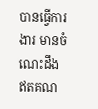បានធ្វើការងារ មានចំណេះដឹងឥតគណ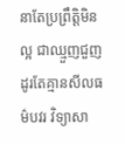នាតែប្រព្រឹត្តិមិនល្អ ជាឈ្មួញជួញដូរតែគ្មានសីលធម៌បវរ វិទ្យាសា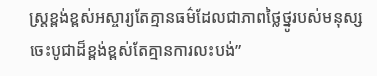ស្រ្តខ្ពង់ខ្ពស់អស្ចារ្យតែគ្មានធម៌ដែលជាភាពថ្លៃថ្នូរបស់មនុស្ស ចេះបូជាដ៏ខ្ពង់ខ្ពស់តែគ្មានការលះបង់”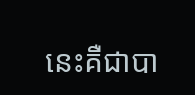នេះគឺជាបា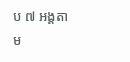ប ៧ អង្គតាម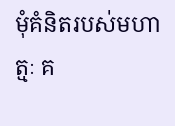មុំគំនិតរបស់មហាត្មៈ គ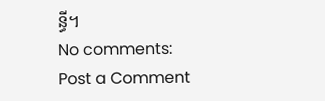ន្ធី។
No comments:
Post a Comment